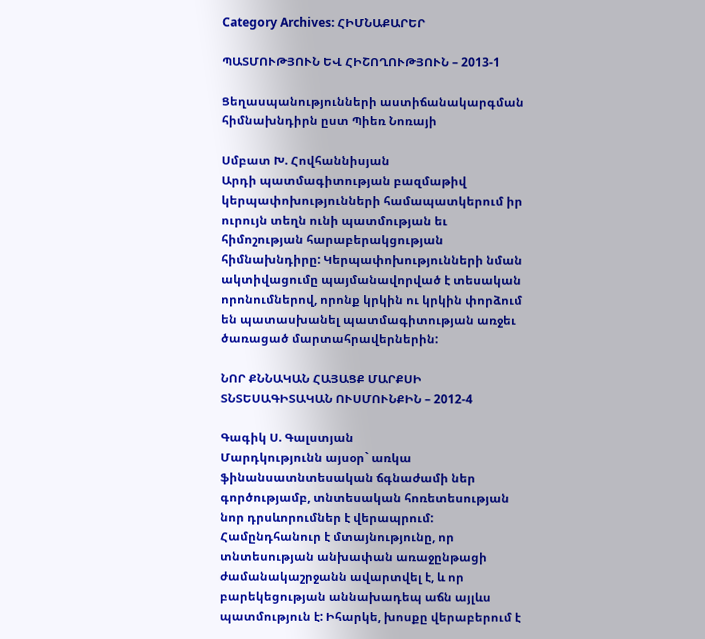Category Archives: ՀԻՄՆԱՔԱՐԵՐ

ՊԱՏՄՈՒԹՅՈՒՆ ԵՎ ՀԻՇՈՂՈՒԹՅՈՒՆ – 2013-1

Ցեղասպանությունների աստիճանակարգման հիմնախնդիրն ըստ Պիեռ Նոռայի

Սմբատ Խ. Հովհաննիսյան
Արդի պատմագիտության բազմաթիվ կերպափոխությունների համապատկերում իր ուրույն տեղն ունի պատմության եւ հիմոշության հարաբերակցության հիմնախնդիրը: Կերպափոխությունների նման ակտիվացումը պայմանավորված է տեսական որոնումներով, որոնք կրկին ու կրկին փորձում են պատասխանել պատմագիտության առջեւ ծառացած մարտահրավերներին:

ՆՈՐ ՔՆՆԱԿԱՆ ՀԱՅԱՑՔ ՄԱՐՔՍԻ ՏՆՏԵՍԱԳԻՏԱԿԱՆ ՈՒՍՄՈՒՆՔԻՆ – 2012-4

Գագիկ Ս. Գալստյան
Մարդկությունն այսօր` առկա ֆինանսատնտեսական ճգնաժամի ներ գործությամբ, տնտեսական հոռետեսության նոր դրսևորումներ է վերապրում: Համընդհանուր է մտայնությունը, որ տնտեսության անխափան առաջընթացի ժամանակաշրջանն ավարտվել է, և որ բարեկեցության աննախադեպ աճն այլևս պատմություն է: Իհարկե, խոսքը վերաբերում է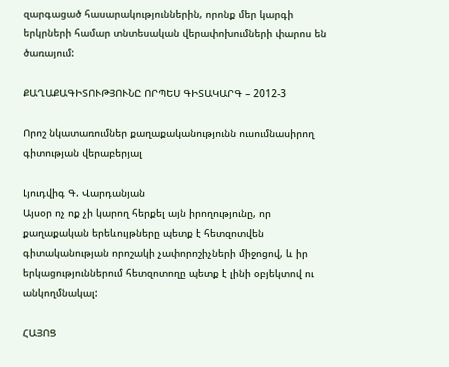զարգացած հասարակություններին, որոնք մեր կարգի երկրների համար տնտեսական վերափոխումների փարոս են ծառայում:

ՔԱՂԱՔԱԳԻՏՈՒԹՅՈՒՆԸ ՈՐՊԵՍ ԳԻՏԱԿԱՐԳ – 2012-3

Որոշ նկատառումներ քաղաքականությունն ուսումնասիրող գիտության վերաբերյալ

Լյուդվիգ Գ. Վարդանյան
Այսօր ոչ ոք չի կարող հերքել այն իրողությունը, որ քաղաքական երեևույթները պետք է հետզոտվեն գիտականության որոշակի չափորոշիչների միջոցով, և իր երկացություններում հետզոտողը պետք է լինի օբյեկտով ու անկողմնակալ:

ՀԱՅՈՑ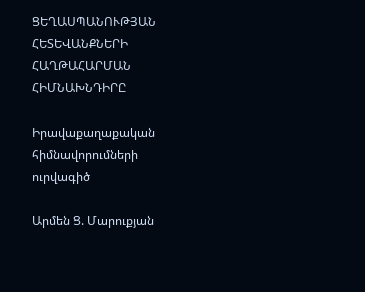ՑԵՂԱՍՊԱՆՈՒԹՅԱՆ ՀԵՏԵՎԱՆՔՆԵՐԻ ՀԱՂԹԱՀԱՐՄԱՆ ՀԻՄՆԱԽՆԴԻՐԸ

Իրավաքաղաքական հիմնավորումների ուրվագիծ

Արմեն Ց. Մարուքյան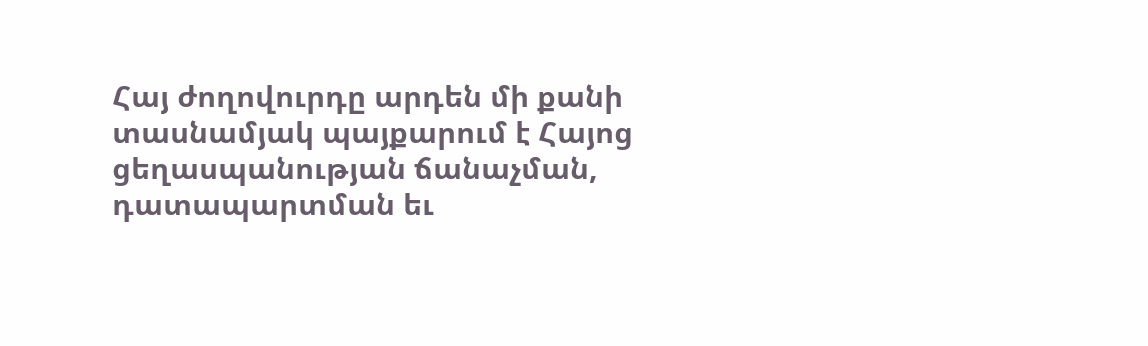Հայ ժողովուրդը արդեն մի քանի տասնամյակ պայքարում է Հայոց ցեղասպանության ճանաչման, դատապարտման եւ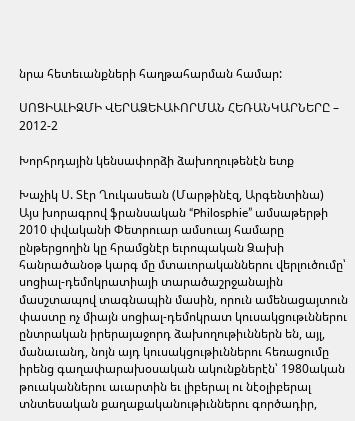նրա հետեւանքների հաղթահարման համար:

ՍՈՑԻԱԼԻԶՄԻ ՎԵՐԱՁԵՒԱՒՈՐՄԱՆ ՀԵՌԱՆԿԱՐՆԵՐԸ – 2012-2

Խորհրդային կենսափորձի ձախողութենէն ետք

Խաչիկ Ս. Տէր Ղուկասեան (Մարթինէզ, Արգենտինա)
Այս խորագրով ֆրանսական “Philosphie” ամսաթերթի 2010 փվականի Փետրուար ամսուայ համարը ընթերցողին կը հրամցնէր եւրոպական Ձախի հանրածանօթ կարգ մը մտաւորականներու վերլուծումը՝ սոցիալ-դեմոկրատիայի տարածաշրջանային մասշտապով տագնապին մասին, որուն ամենացայտուն փաստը ոչ միայն սոցիալ-դեմոկրատ կուսակցութւններու ընտրական իրերայաջորդ ձախողութիւններն են, այլ, մանաւանդ, նոյն այդ կուսակցութիւններու հեռացումը իրենց գաղափարախօսական ակունքներէն՝ 1980ական թուականներու աւարտին եւ լիբերալ ու նէօլիբերալ տնտեսական քաղաքականութիւններու գործադիր,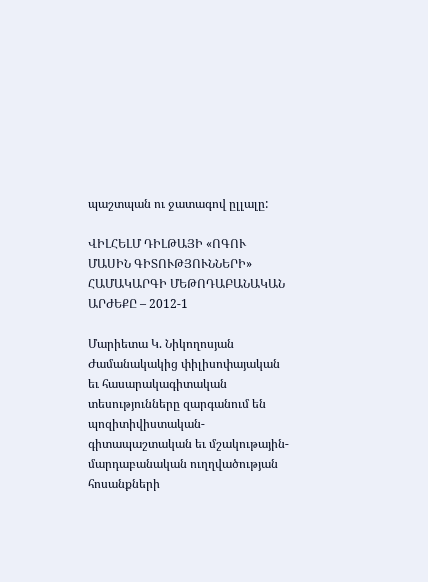պաշտպան ու ջատագով ըլլալը:

ՎԻԼՀԵԼՄ ԴԻԼԹԱՅԻ «ՈԳՈՒ ՄԱՍԻՆ ԳԻՏՈՒԹՅՈՒՆՆԵՐԻ» ՀԱՄԱԿԱՐԳԻ ՄԵԹՈԴԱԲԱՆԱԿԱՆ ԱՐԺԵՔԸ – 2012-1

Մարիետա Կ. Նիկողոսյան
Ժամանակակից փիլիսոփայական եւ հասարակագիտական տեսությունները զարգանում են պոզիտիվիստական-գիտապաշտական եւ մշակութային-մարդաբանական ուղղվածության հոսանքների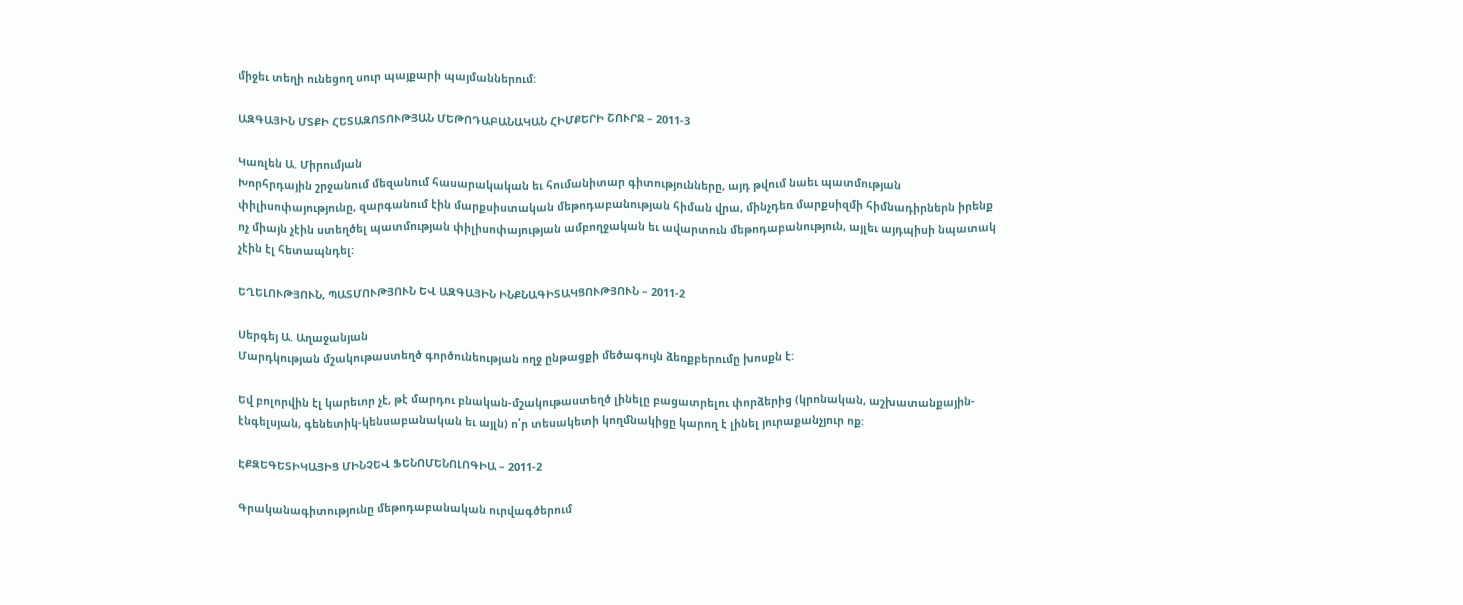միջեւ տեղի ունեցող սուր պայքարի պայմաններում:

ԱԶԳԱՅԻՆ ՄՏՔԻ ՀԵՏԱԶՈՏՈՒԹՅԱՆ ՄԵԹՈԴԱԲԱՆԱԿԱՆ ՀԻՄՔԵՐԻ ՇՈՒՐՋ – 2011-3

Կառլեն Ա. Միրումյան
Խորհրդային շրջանում մեզանում հասարակական եւ հումանիտար գիտությունները, այդ թվում նաեւ պատմության փիլիսոփայությունը, զարգանում էին մարքսիստական մեթոդաբանության հիման վրա, մինչդեռ մարքսիզմի հիմնադիրներն իրենք ոչ միայն չէին ստեղծել պատմության փիլիսոփայության ամբողջական եւ ավարտուն մեթոդաբանություն, այլեւ այդպիսի նպատակ չէին էլ հետապնդել:

ԵՂԵԼՈՒԹՅՈՒՆ, ՊԱՏՄՈՒԹՅՈՒՆ ԵՎ ԱԶԳԱՅԻՆ ԻՆՔՆԱԳԻՏԱԿՑՈՒԹՅՈՒՆ – 2011-2

Սերգեյ Ա. Աղաջանյան
Մարդկության մշակութաստեղծ գործունեության ողջ ընթացքի մեծագույն ձեռքբերումը խոսքն է:

Եվ բոլորվին էլ կարեւոր չէ, թէ մարդու բնական-մշակութաստեղծ լինելը բացատրելու փորձերից (կրոնական, աշխատանքային-էնգելսյան, գենետիկ-կենսաբանական եւ այլն) ո՛ր տեսակետի կողմնակիցը կարող է լինել յուրաքանչյուր ոք:

ԷՔԶԵԳԵՏԻԿԱՅԻՑ ՄԻՆՉԵՎ ՖԵՆՈՄԵՆՈԼՈԳԻԱ – 2011-2

Գրականագիտությունը մեթոդաբանական ուրվագծերում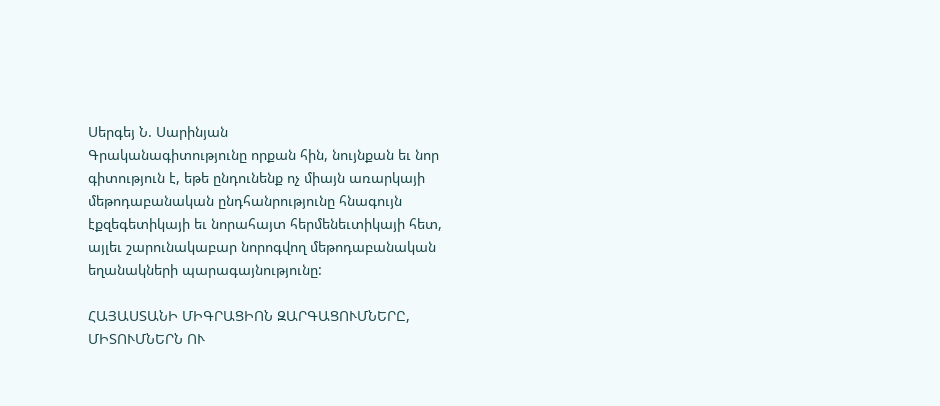Սերգեյ Ն. Սարինյան
Գրականագիտությունը որքան հին, նույնքան եւ նոր գիտություն է, եթե ընդունենք ոչ միայն առարկայի մեթոդաբանական ընդհանրությունը հնագույն էքզեգետիկայի եւ նորահայտ հերմենեւտիկայի հետ, այլեւ շարունակաբար նորոգվող մեթոդաբանական եղանակների պարագայնությունը:

ՀԱՅԱՍՏԱՆԻ ՄԻԳՐԱՑԻՈՆ ԶԱՐԳԱՑՈՒՄՆԵՐԸ, ՄԻՏՈՒՄՆԵՐՆ ՈՒ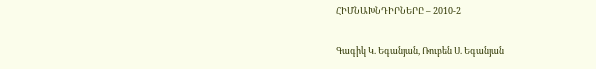ՀԻՄՆԱԽՆԴԻՐՆԵՐԸ – 2010-2

Գագիկ Կ. Եգանյան, Ռուբեն Ս. Եգանյան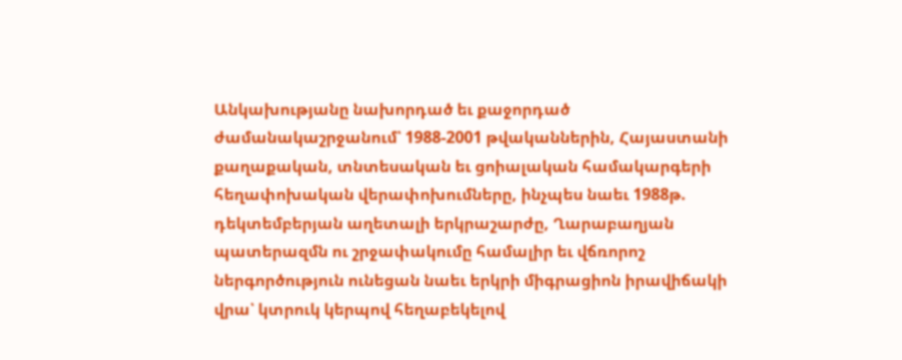Անկախությանը նախորդած եւ քաջորդած ժամանակաշրջանում՝ 1988-2001 թվականներին, Հայաստանի քաղաքական, տնտեսական եւ ցոիալական համակարգերի հեղափոխական վերափոխումները, ինչպես նաեւ 1988թ. դեկտեմբերյան աղետալի երկրաշարժը, Ղարաբաղյան պատերազմն ու շրջափակումը համալիր եւ վճռորոշ ներգործություն ունեցան նաեւ երկրի միգրացիոն իրավիճակի վրա՝ կտրուկ կերպով հեղաբեկելով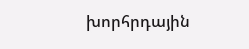խորհրդային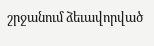շրջանում ձեւավորված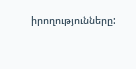իրողությունները: